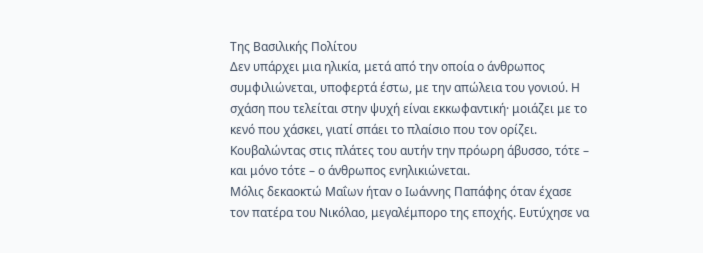Της Βασιλικής Πολίτου
Δεν υπάρχει μια ηλικία, μετά από την οποία ο άνθρωπος συμφιλιώνεται, υποφερτά έστω, με την απώλεια του γονιού. Η σχάση που τελείται στην ψυχή είναι εκκωφαντική· μοιάζει με το κενό που χάσκει, γιατί σπάει το πλαίσιο που τον ορίζει. Κουβαλώντας στις πλάτες του αυτήν την πρόωρη άβυσσο, τότε – και μόνο τότε – ο άνθρωπος ενηλικιώνεται.
Μόλις δεκαοκτώ Μαΐων ήταν ο Ιωάννης Παπάφης όταν έχασε τον πατέρα του Νικόλαο, μεγαλέμπορο της εποχής. Ευτύχησε να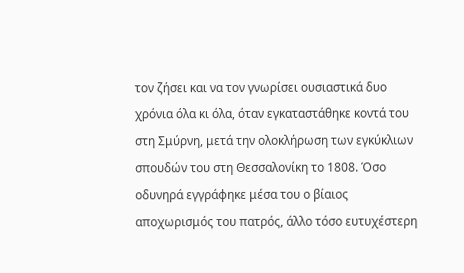τον ζήσει και να τον γνωρίσει ουσιαστικά δυο χρόνια όλα κι όλα, όταν εγκαταστάθηκε κοντά του στη Σμύρνη, μετά την ολοκλήρωση των εγκύκλιων σπουδών του στη Θεσσαλονίκη το 1808. Όσο οδυνηρά εγγράφηκε μέσα του ο βίαιος αποχωρισμός του πατρός, άλλο τόσο ευτυχέστερη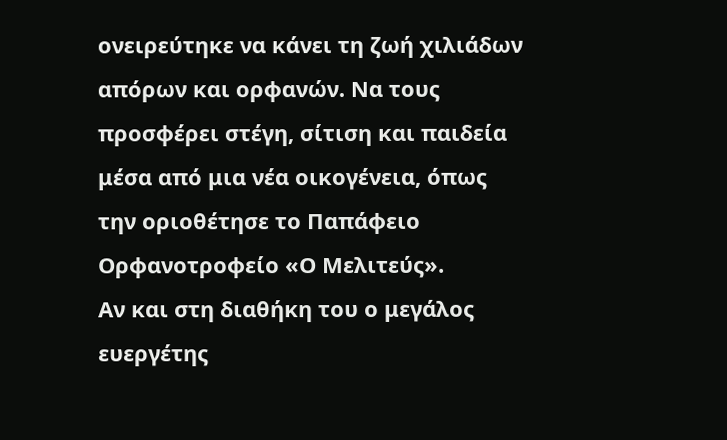ονειρεύτηκε να κάνει τη ζωή χιλιάδων απόρων και ορφανών. Να τους προσφέρει στέγη, σίτιση και παιδεία μέσα από μια νέα οικογένεια, όπως την οριοθέτησε το Παπάφειο Ορφανοτροφείο «Ο Μελιτεύς».
Αν και στη διαθήκη του ο μεγάλος ευεργέτης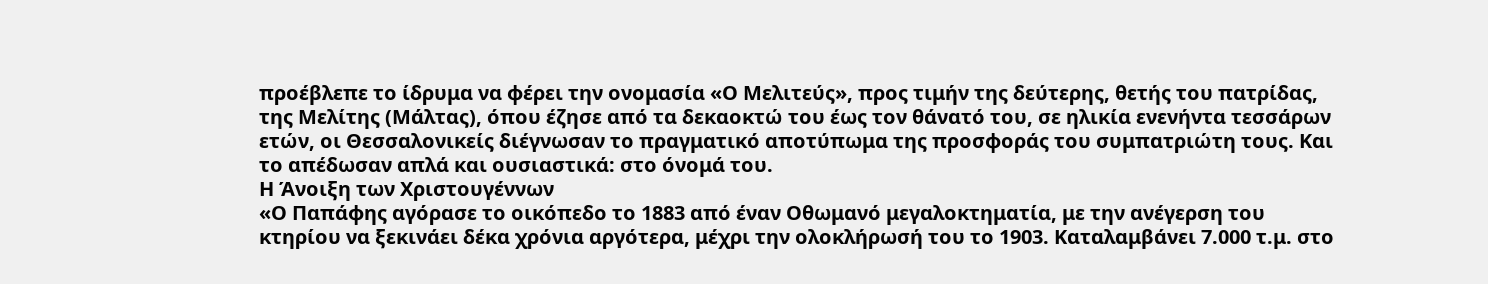προέβλεπε το ίδρυμα να φέρει την ονομασία «Ο Μελιτεύς», προς τιμήν της δεύτερης, θετής του πατρίδας, της Μελίτης (Μάλτας), όπου έζησε από τα δεκαοκτώ του έως τον θάνατό του, σε ηλικία ενενήντα τεσσάρων ετών, οι Θεσσαλονικείς διέγνωσαν το πραγματικό αποτύπωμα της προσφοράς του συμπατριώτη τους. Και το απέδωσαν απλά και ουσιαστικά: στο όνομά του.
Η Άνοιξη των Χριστουγέννων
«Ο Παπάφης αγόρασε το οικόπεδο το 1883 από έναν Οθωμανό μεγαλοκτηματία, με την ανέγερση του κτηρίου να ξεκινάει δέκα χρόνια αργότερα, μέχρι την ολοκλήρωσή του το 1903. Καταλαμβάνει 7.000 τ.μ. στο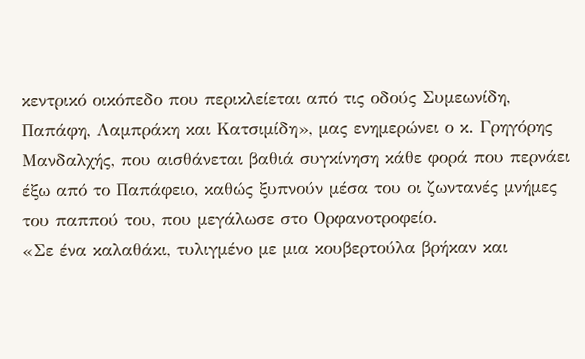κεντρικό οικόπεδο που περικλείεται από τις οδούς Συμεωνίδη, Παπάφη, Λαμπράκη και Κατσιμίδη», μας ενημερώνει ο κ. Γρηγόρης Μανδαλχής, που αισθάνεται βαθιά συγκίνηση κάθε φορά που περνάει έξω από το Παπάφειο, καθώς ξυπνούν μέσα του οι ζωντανές μνήμες του παππού του, που μεγάλωσε στο Ορφανοτροφείο.
«Σε ένα καλαθάκι, τυλιγμένο με μια κουβερτούλα βρήκαν και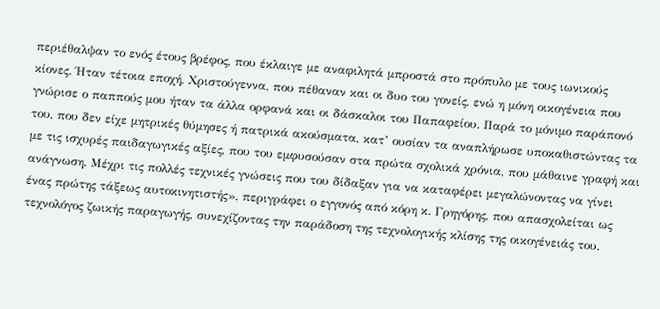περιέθαλψαν το ενός έτους βρέφος, που έκλαιγε με αναφιλητά μπροστά στο πρόπυλο με τους ιωνικούς κίονες. Ήταν τέτοια εποχή, Χριστούγεννα, που πέθαναν και οι δυο του γονείς, ενώ η μόνη οικογένεια που γνώρισε ο παππούς μου ήταν τα άλλα ορφανά και οι δάσκαλοι του Παπαφείου. Παρά το μόνιμο παράπονό του, που δεν είχε μητρικές θύμησες ή πατρικά ακούσματα, κατ’ ουσίαν τα αναπλήρωσε υποκαθιστώντας τα με τις ισχυρές παιδαγωγικές αξίες, που του εμφυσούσαν στα πρώτα σχολικά χρόνια, που μάθαινε γραφή και ανάγνωση. Μέχρι τις πολλές τεχνικές γνώσεις που του δίδαξαν για να καταφέρει μεγαλώνοντας να γίνει ένας πρώτης τάξεως αυτοκινητιστής», περιγράφει ο εγγονός από κόρη κ. Γρηγόρης, που απασχολείται ως τεχνολόγος ζωικής παραγωγής, συνεχίζοντας την παράδοση της τεχνολογικής κλίσης της οικογένειάς του.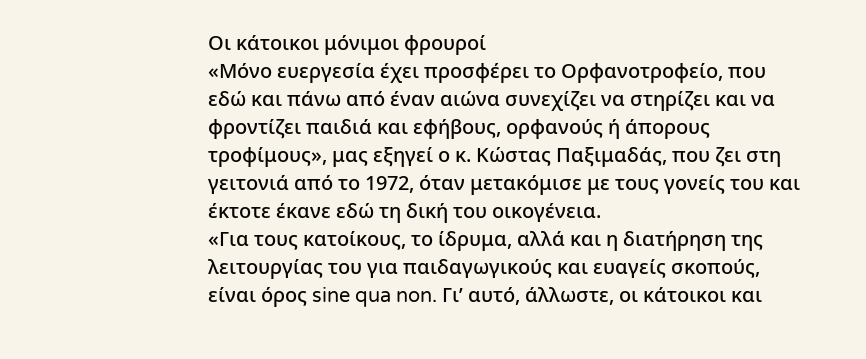Οι κάτοικοι μόνιμοι φρουροί
«Μόνο ευεργεσία έχει προσφέρει το Ορφανοτροφείο, που εδώ και πάνω από έναν αιώνα συνεχίζει να στηρίζει και να φροντίζει παιδιά και εφήβους, ορφανούς ή άπορους τροφίμους», μας εξηγεί ο κ. Κώστας Παξιμαδάς, που ζει στη γειτονιά από το 1972, όταν μετακόμισε με τους γονείς του και έκτοτε έκανε εδώ τη δική του οικογένεια.
«Για τους κατοίκους, το ίδρυμα, αλλά και η διατήρηση της λειτουργίας του για παιδαγωγικούς και ευαγείς σκοπούς, είναι όρος sine qua non. Γι’ αυτό, άλλωστε, οι κάτοικοι και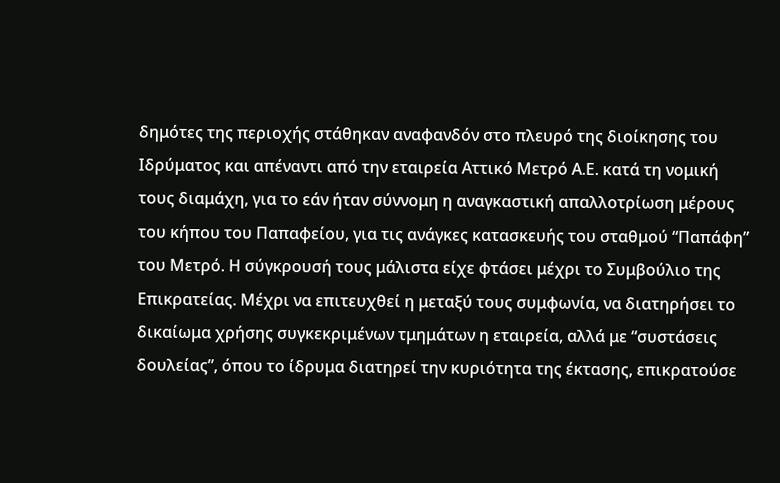δημότες της περιοχής στάθηκαν αναφανδόν στο πλευρό της διοίκησης του Ιδρύματος και απέναντι από την εταιρεία Αττικό Μετρό Α.Ε. κατά τη νομική τους διαμάχη, για το εάν ήταν σύννομη η αναγκαστική απαλλοτρίωση μέρους του κήπου του Παπαφείου, για τις ανάγκες κατασκευής του σταθμού “Παπάφη” του Μετρό. Η σύγκρουσή τους μάλιστα είχε φτάσει μέχρι το Συμβούλιο της Επικρατείας. Μέχρι να επιτευχθεί η μεταξύ τους συμφωνία, να διατηρήσει το δικαίωμα χρήσης συγκεκριμένων τμημάτων η εταιρεία, αλλά με “συστάσεις δουλείας”, όπου το ίδρυμα διατηρεί την κυριότητα της έκτασης, επικρατούσε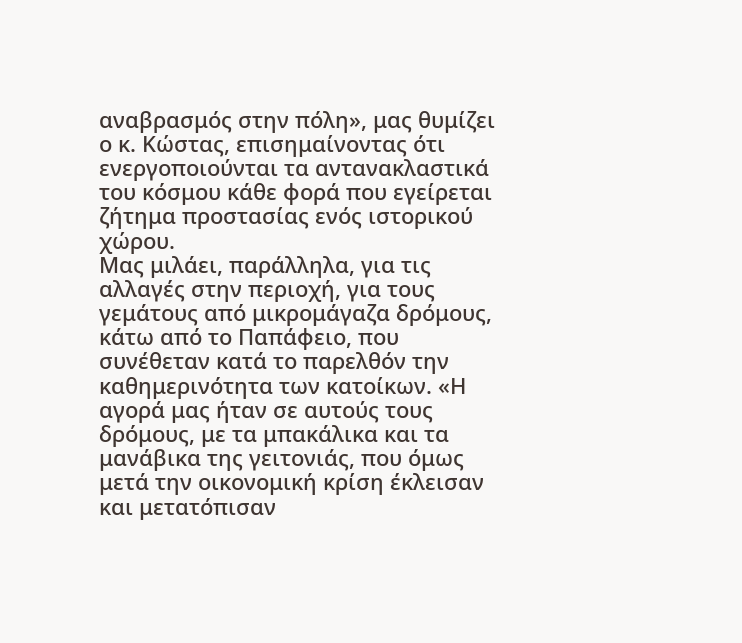αναβρασμός στην πόλη», μας θυμίζει ο κ. Κώστας, επισημαίνοντας ότι ενεργοποιούνται τα αντανακλαστικά του κόσμου κάθε φορά που εγείρεται ζήτημα προστασίας ενός ιστορικού χώρου.
Μας μιλάει, παράλληλα, για τις αλλαγές στην περιοχή, για τους γεμάτους από μικρομάγαζα δρόμους, κάτω από το Παπάφειο, που συνέθεταν κατά το παρελθόν την καθημερινότητα των κατοίκων. «Η αγορά μας ήταν σε αυτούς τους δρόμους, με τα μπακάλικα και τα μανάβικα της γειτονιάς, που όμως μετά την οικονομική κρίση έκλεισαν και μετατόπισαν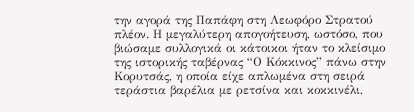την αγορά της Παπάφη στη Λεωφόρο Στρατού πλέον. Η μεγαλύτερη απογοήτευση, ωστόσο, που βιώσαμε συλλογικά οι κάτοικοι ήταν το κλείσιμο της ιστορικής ταβέρνας “Ο Κόκκινος” πάνω στην Κορυτσάς, η οποία είχε απλωμένα στη σειρά τεράστια βαρέλια με ρετσίνα και κοκκινέλι,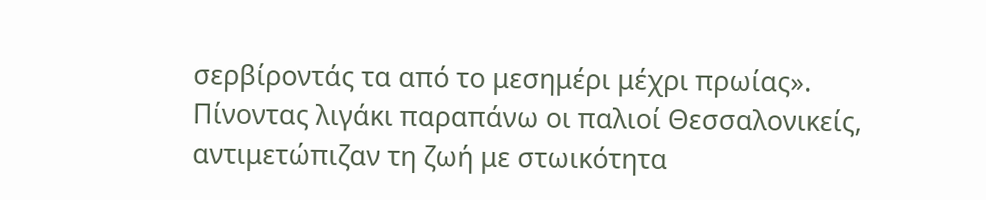σερβίροντάς τα από το μεσημέρι μέχρι πρωίας».
Πίνοντας λιγάκι παραπάνω οι παλιοί Θεσσαλονικείς, αντιμετώπιζαν τη ζωή με στωικότητα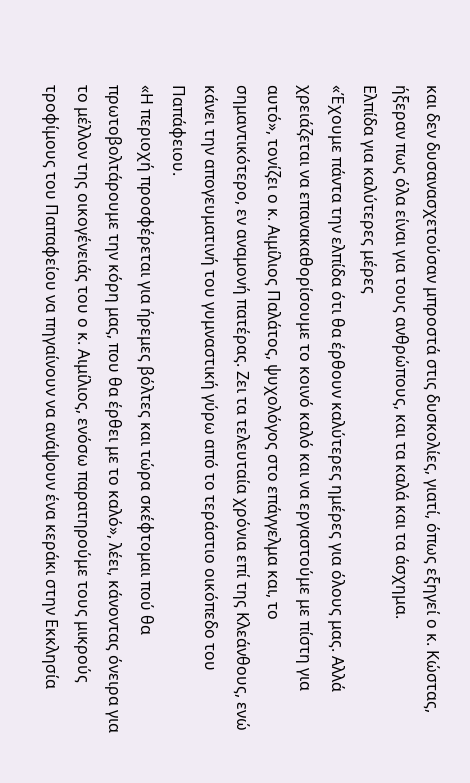και δεν δυσανασχετούσαν μπροστά στις δυσκολίες, γιατί, όπως εξηγεί ο κ. Κώστας, ήξεραν πως όλα είναι για τους ανθρώπους, και τα καλά και τα άσχημα.
Ελπίδα για καλύτερες μέρες
«Έχουμε πάντα την ελπίδα ότι θα έρθουν καλύτερες ημέρες για όλους μας. Αλλά χρειάζεται να επανακαθορίσουμε το κοινό καλό και να εργαστούμε με πίστη για αυτό», τονίζει ο κ. Αιμίλιος Παλάτος, ψυχολόγος στο επάγγελμα και, το σημαντικότερο, εν αναμονή πατέρας. Ζει τα τελευταία χρόνια επί της Κλεάνθους, ενώ κάνει την απογευματινή του γυμναστική γύρω από το τεράστιο οικόπεδο του Παπάφειου.
«Η περιοχή προσφέρεται για ήρεμες βόλτες και τώρα σκέφτομαι πού θα πρωτοβολτάρουμε την κόρη μας, που θα έρθει με το καλό», λέει, κάνοντας όνειρα για το μέλλον της οικογένειάς του ο κ. Αιμίλιος, ενόσω παρατηρούμε τους μικρούς τροφίμους του Παπαφείου να πηγαίνουν να ανάψουν ένα κεράκι στην Εκκλησία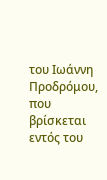του Ιωάννη Προδρόμου, που βρίσκεται εντός του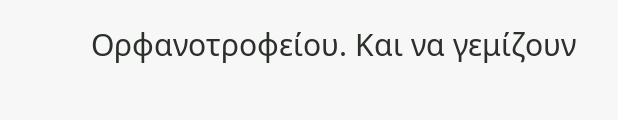Ορφανοτροφείου. Και να γεμίζουν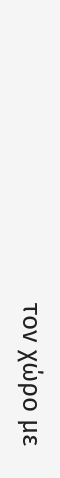τον χώρο με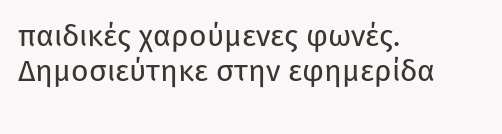παιδικές χαρούμενες φωνές.
Δημοσιεύτηκε στην εφημερίδα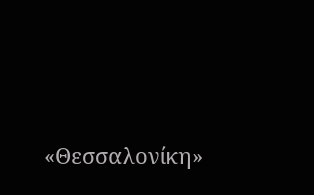«Θεσσαλονίκη»